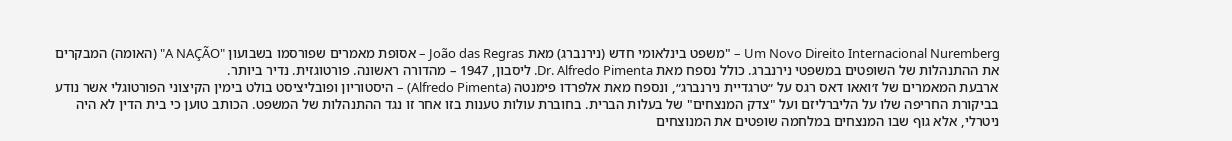Um Novo Direito Internacional Nuremberg – "משפט בינלאומי חדש (נירנברג) מאת João das Regras – אסופת מאמרים שפורסמו בשבועון "A NAÇÃO" (האומה) המבקרים את ההתנהלות של השופטים במשפטי נירנברג. כולל נספח מאת Dr. Alfredo Pimenta. ליסבון, 1947 – מהדורה ראשונה. פורטוגזית. נדיר ביותר.
ארבעת המאמרים של ז׳ואאו דאס רגס על ״טרגדיית נירנברג״, ונספח מאת אלפרדו פימנטה (Alfredo Pimenta) – היסטוריון ופובליציסט בולט בימין הקיצוני הפורטוגלי אשר נודע בביקורת החריפה שלו על הליברליזם ועל "צדק המנצחים" של בעלות הברית. בחוברת עולות טענות בזו אחר זו נגד ההתנהלות של המשפט. הכותב טוען כי בית הדין לא היה ניטרלי, אלא גוף שבו המנצחים במלחמה שופטים את המנוצחים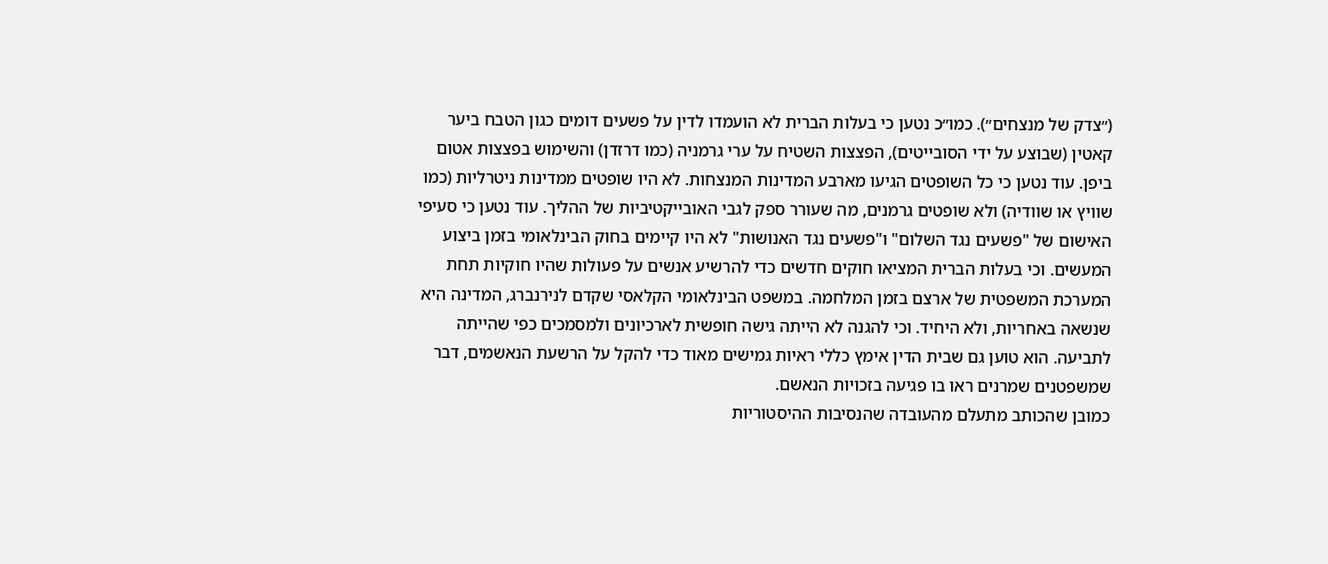(״צדק של מנצחים״). כמו״כ נטען כי בעלות הברית לא הועמדו לדין על פשעים דומים כגון הטבח ביער קאטין (שבוצע על ידי הסובייטים), הפצצות השטיח על ערי גרמניה (כמו דרזדן) והשימוש בפצצות אטום ביפן. עוד נטען כי כל השופטים הגיעו מארבע המדינות המנצחות. לא היו שופטים ממדינות ניטרליות (כמו שוויץ או שוודיה) ולא שופטים גרמנים, מה שעורר ספק לגבי האובייקטיביות של ההליך. עוד נטען כי סעיפי האישום של "פשעים נגד השלום" ו"פשעים נגד האנושות" לא היו קיימים בחוק הבינלאומי בזמן ביצוע המעשים. וכי בעלות הברית המציאו חוקים חדשים כדי להרשיע אנשים על פעולות שהיו חוקיות תחת המערכת המשפטית של ארצם בזמן המלחמה. במשפט הבינלאומי הקלאסי שקדם לנירנברג, המדינה היא שנשאה באחריות, ולא היחיד. וכי להגנה לא הייתה גישה חופשית לארכיונים ולמסמכים כפי שהייתה לתביעה. הוא טוען גם שבית הדין אימץ כללי ראיות גמישים מאוד כדי להקל על הרשעת הנאשמים, דבר שמשפטנים שמרנים ראו בו פגיעה בזכויות הנאשם.
כמובן שהכותב מתעלם מהעובדה שהנסיבות ההיסטוריות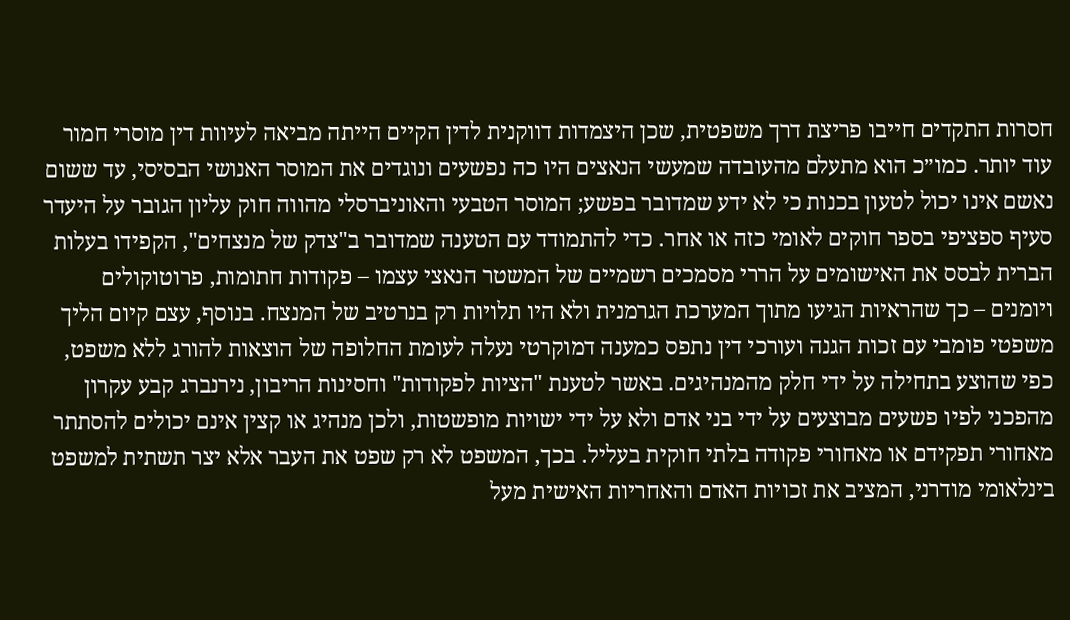חסרות התקדים חייבו פריצת דרך משפטית, שכן היצמדות דווקנית לדין הקיים הייתה מביאה לעיוות דין מוסרי חמור עוד יותר. כמו״כ הוא מתעלם מהעובדה שמעשי הנאצים היו כה נפשעים ונוגדים את המוסר האנושי הבסיסי, עד ששום נאשם אינו יכול לטעון בכנות כי לא ידע שמדובר בפשע; המוסר הטבעי והאוניברסלי מהווה חוק עליון הגובר על היעדר סעיף ספציפי בספר חוקים לאומי כזה או אחר. כדי להתמודד עם הטענה שמדובר ב"צדק של מנצחים", הקפידו בעלות הברית לבסס את האישומים על הררי מסמכים רשמיים של המשטר הנאצי עצמו – פקודות חתומות, פרוטוקולים ויומנים – כך שהראיות הגיעו מתוך המערכת הגרמנית ולא היו תלויות רק בנרטיב של המנצח. בנוסף, עצם קיום הליך משפטי פומבי עם זכות הגנה ועורכי דין נתפס כמענה דמוקרטי נעלה לעומת החלופה של הוצאות להורג ללא משפט, כפי שהוצע בתחילה על ידי חלק מהמנהיגים. באשר לטענת "הציות לפקודות" וחסינות הריבון, נירנברג קבע עקרון מהפכני לפיו פשעים מבוצעים על ידי בני אדם ולא על ידי ישויות מופשטות, ולכן מנהיג או קצין אינם יכולים להסתתר מאחורי תפקידם או מאחורי פקודה בלתי חוקית בעליל. בכך, המשפט לא רק שפט את העבר אלא יצר תשתית למשפט בינלאומי מודרני, המציב את זכויות האדם והאחריות האישית מעל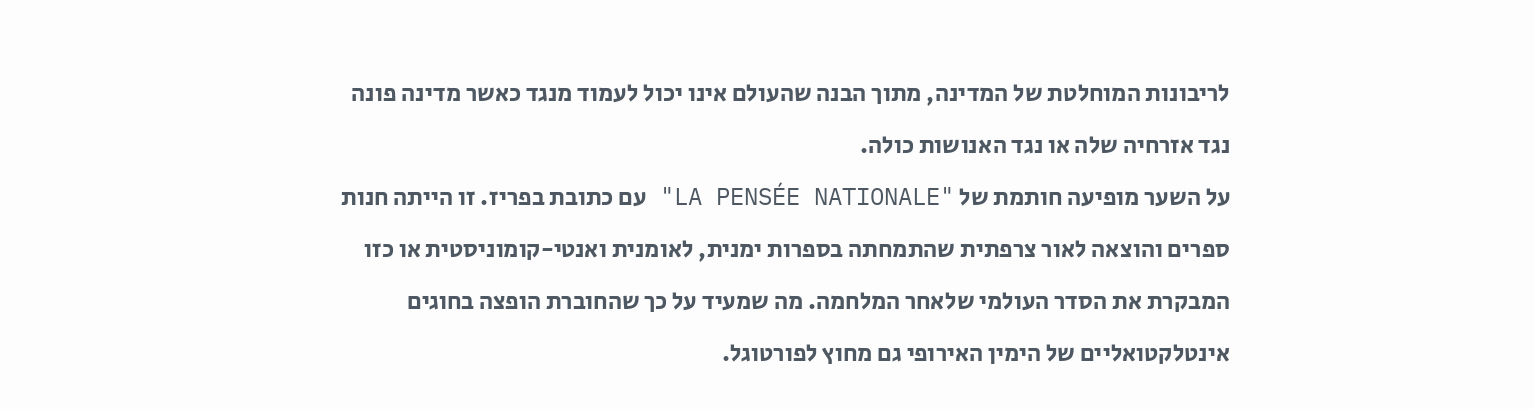לריבונות המוחלטת של המדינה, מתוך הבנה שהעולם אינו יכול לעמוד מנגד כאשר מדינה פונה נגד אזרחיה שלה או נגד האנושות כולה.
על השער מופיעה חותמת של "LA PENSÉE NATIONALE" עם כתובת בפריז. זו הייתה חנות ספרים והוצאה לאור צרפתית שהתמחתה בספרות ימנית, לאומנית ואנטי-קומוניסטית או כזו המבקרת את הסדר העולמי שלאחר המלחמה. מה שמעיד על כך שהחוברת הופצה בחוגים אינטלקטואליים של הימין האירופי גם מחוץ לפורטוגל.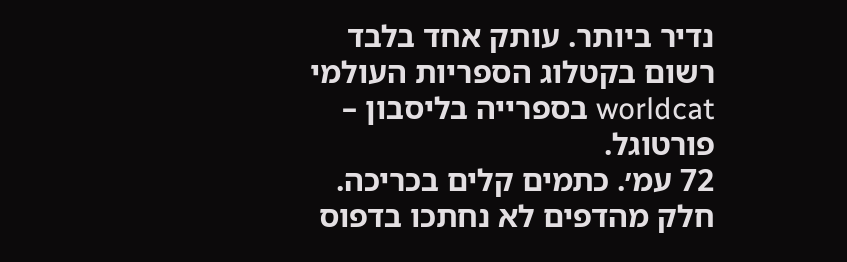נדיר ביותר. עותק אחד בלבד רשום בקטלוג הספריות העולמי worldcat בספרייה בליסבון – פורטוגל.
72 עמ׳. כתמים קלים בכריכה. חלק מהדפים לא נחתכו בדפוס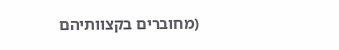(מחוברים בקצוותיהם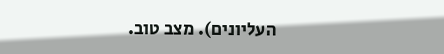העליונים). מצב טוב.